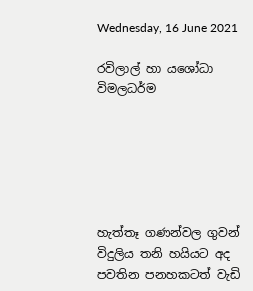Wednesday, 16 June 2021

රවිලාල් හා යශෝධා විමලධර්ම






හැත්තෑ ගණන්වල ගුවන් විදුලිය තනි හයියට අද පවතින පනහකටත් වැඩි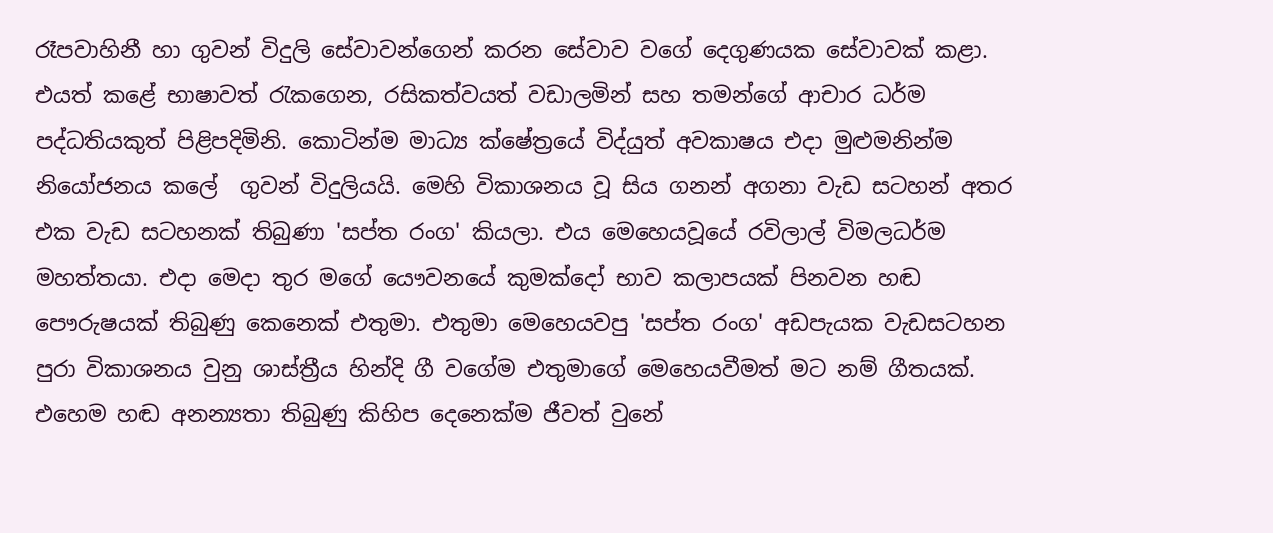රෑපවාහිනී හා ගුවන් විදුලි සේවාවන්ගෙන් කරන සේවාව වගේ දෙගුණයක සේවාවක් කළා. එයත් කළේ භාෂාවත් රැකගෙන, රසිකත්වයත් වඩාලමින් සහ තමන්ගේ ආචාර ධර්ම පද්ධතියකුත් පිළිපදිමිනි. කොටින්ම මාධ්‍ය ක්ෂේත්‍රයේ විද්යුත් අවකාෂය එදා මුළුමනින්ම නියෝජනය කලේ  ගුවන් විදුලියයි. මෙහි විකාශනය වූ සිය ගනන් අගනා වැඩ සටහන් අතර එක වැඩ සටහනක් තිබුණා 'සප්ත රංග' කියලා. එය මෙහෙයවූයේ රවිලාල් විමලධර්ම මහත්තයා. එදා මෙදා තුර මගේ යෞවනයේ කුමක්දෝ භාව කලාපයක් පිනවන හඬ පෞරුෂයක් තිබුණු කෙනෙක් එතුමා. එතුමා මෙහෙයවපු 'සප්ත රංග' අඩපැයක වැඩසටහන පුරා විකාශනය වුනු ශාස්ත්‍රීය හින්දි ගී වගේම එතුමාගේ මෙහෙයවීමත් මට නම් ගීතයක්. එහෙම හඬ අනන්‍යතා තිබුණු කිහිප දෙනෙක්ම ජීවත් වුනේ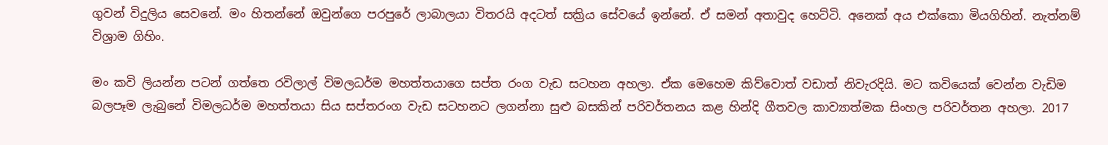ගුවන් විදුලිය සෙවනේ. මං හිතන්නේ ඔවුන්ගෙ පරපුරේ ලාබාලයා විතරයි අදටත් සක්‍රිය සේවයේ ඉන්නේ. ඒ සමන් අතාවුද හෙට්ටි. අනෙක් අය එක්කො මියගිහින්. නැත්නම් විශ්‍රාම ගිහිං.

මං කවි ලියන්න පටන් ගත්තෙ රවිලාල් විමලධර්ම මහත්තයාගෙ සප්ත රංග වැඩ සටහන අහලා. ඒක මෙහෙම කිව්වොත් වඩාත් නිවැරදියි. මට කවියෙක් වෙන්න වැඩිම බලපෑම ලැබුනේ විමලධර්ම මහත්තයා සිය සප්තරංග වැඩ සටහනට ලගන්නා සුළු බසකින් පරිවර්තනය කළ හින්දි ගීතවල කාව්‍යාත්මක සිංහල පරිවර්තන අහලා. 2017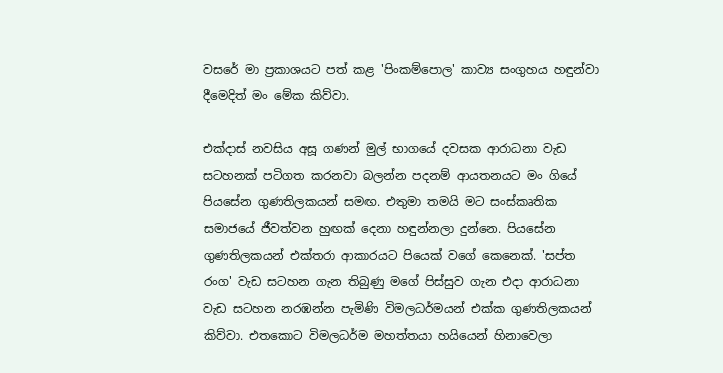වසරේ මා ප්‍රකාශයට පත් කළ 'පිංකම්පොල' කාව්‍ය සංගුහය හඳුන්වා දීමෙදිත් මං මේක කිව්වා.

එක්දාස් නවසිය අසූ ගණන් මුල් භාගයේ දවසක ආරාධනා වැඩ සටහනක් පටිගත කරනවා බලන්න පදනම් ආයතනයට මං ගියේ පියසේන ගුණතිලකයන් සමඟ. එතුමා තමයි මට සංස්කෘතික සමාජයේ ජීවත්වන හුඟක් දෙනා හඳුන්නලා දුන්නෙ. පියසේන ගුණතිලකයන් එක්තරා ආකාරයට පියෙක් වගේ කෙනෙක්. 'සප්ත රංග' වැඩ සටහන ගැන තිබුණු මගේ පිස්සුව ගැන එදා ආරාධනා වැඩ සටහන නරඹන්න පැමිණි විමලධර්මයන් එක්ක ගුණතිලකයන් කිව්වා. එතකොට විමලධර්ම මහත්තයා හයියෙන් හිනාවෙලා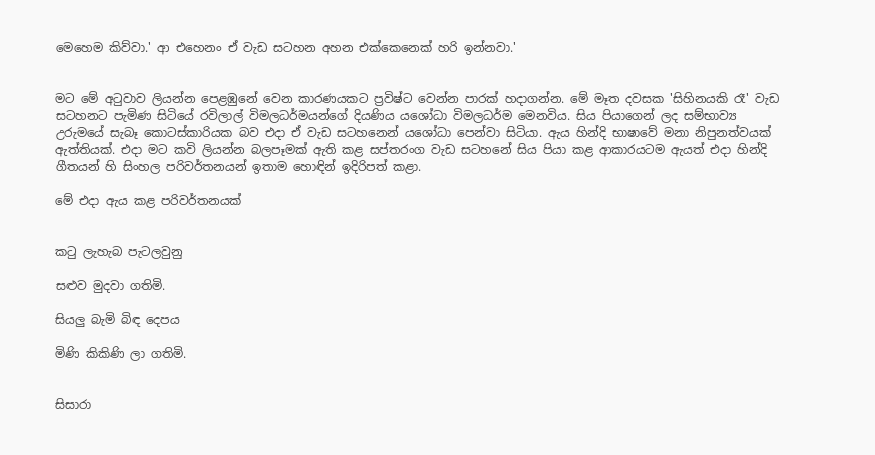මෙහෙම කිව්වා.' ආ එහෙනං ඒ වැඩ සටහන අහන එක්කෙනෙක් හරි ඉන්නවා.'


මට මේ අටුවාව ලියන්න පෙළඹුනේ වෙන කාරණයකට ප්‍රවිෂ්ට වෙන්න පාරක් හදාගන්න. මේ මෑත දවසක 'සිහිනයකි රෑ' වැඩ සටහනට පැමිණ සිටියේ රවිලාල් විමලධර්මයන්ගේ දියණිය යශෝධා විමලධර්ම මෙනවිය. සිය පියාගෙන් ලද සම්භාව්‍ය උරුමයේ සැබෑ කොටස්කාරියක බව එදා ඒ වැඩ සටහනෙන් යශෝධා පෙන්වා සිටියා. ඇය හින්දි භාෂාවේ මනා නිපුනත්වයක් ඇත්තියක්. එදා මට කවි ලියන්න බලපෑමක් ඇති කළ සප්තරංග වැඩ සටහනේ සිය පියා කළ ආකාරයටම ඇයත් එදා හින්දි ගීතයන් හි සිංහල පරිවර්තනයන් ඉතාම හොඳින් ඉදිරිපත් කළා.

මේ එදා ඇය කළ පරිවර්තනයක්


කටු ලැහැබ පැටලවුනු

සළුව මුදවා ගතිමි.

සියලු බැමි බිඳ දෙපය

මිණි කිකිණි ලා ගතිමි.


සිසාරා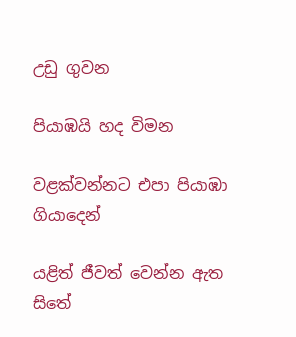උඩු ගුවන

පියාඹයි හද විමන

වළක්වන්නට එපා පියාඹා ගියාදෙන්

යළිත් ජීවත් වෙන්න ඇත සිතේ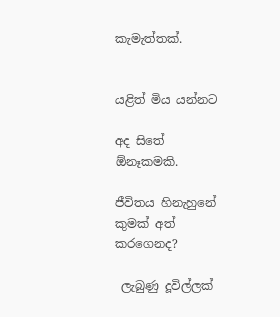කැමැත්තක්.


යළිත් මිය යන්නට

අද සිතේ ඕනෑකමකි.

ජීවිතය හිනැහුනේ කුමක් අත් කරගෙනද?

 ලැබුණු දූවිල්ලක්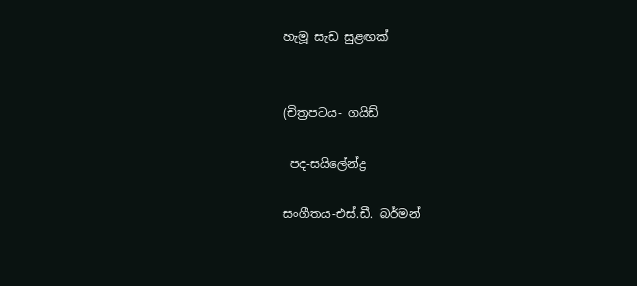හැමූ සැඩ සුළඟක්


(චිත්‍රපටය- ගයිඩ්

 පද-සයිලේන්ද්‍ර

සංගීතය-එස්.ඩී. බර්මන්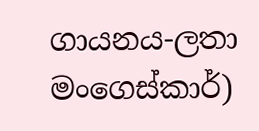ගායනය-ලතා මංගෙස්කාර්)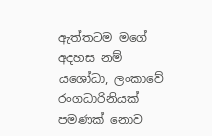ඇත්තටම මගේ අදහස නම් යශෝධා, ලංකාවේ රංගධාරිනියක් පමණක් නොව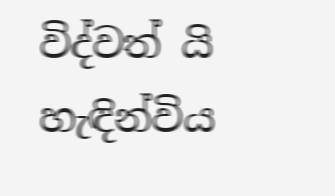විද්වත් යි හැඳින්විය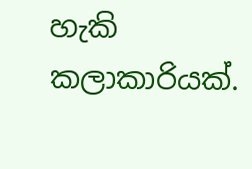හැකි කලාකාරියක්.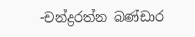-චන්ද්‍රරත්න බණ්ඩාර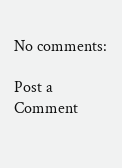No comments:

Post a Comment